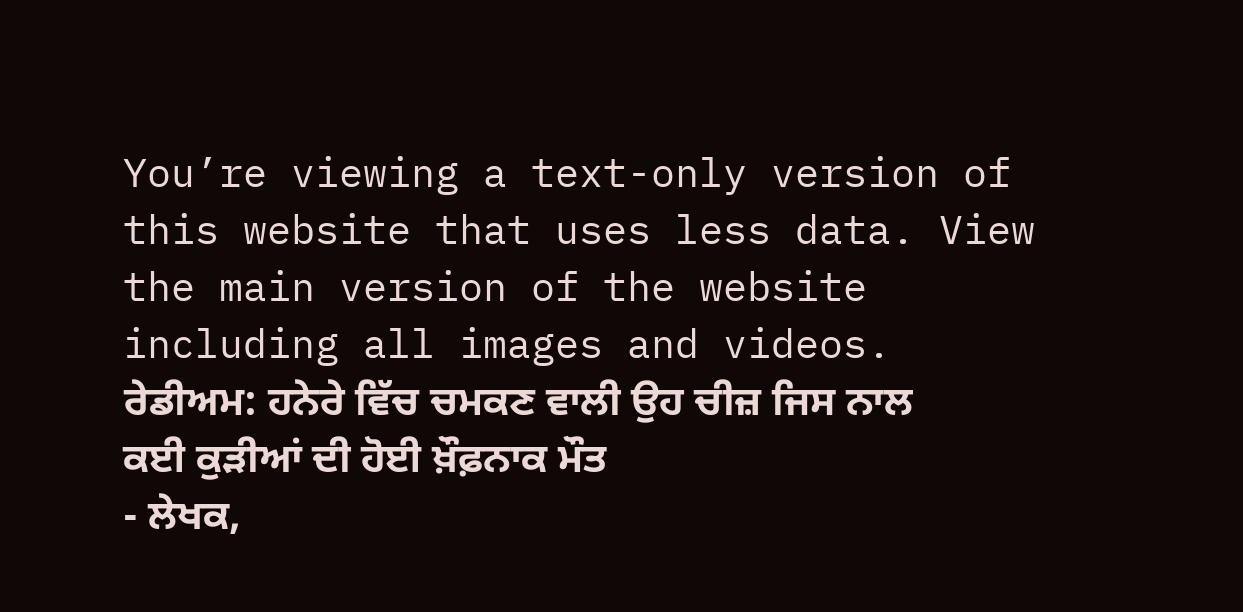You’re viewing a text-only version of this website that uses less data. View the main version of the website including all images and videos.
ਰੇਡੀਅਮ: ਹਨੇਰੇ ਵਿੱਚ ਚਮਕਣ ਵਾਲੀ ਉਹ ਚੀਜ਼ ਜਿਸ ਨਾਲ ਕਈ ਕੁੜੀਆਂ ਦੀ ਹੋਈ ਖ਼ੌਫ਼ਨਾਕ ਮੌਤ
- ਲੇਖਕ,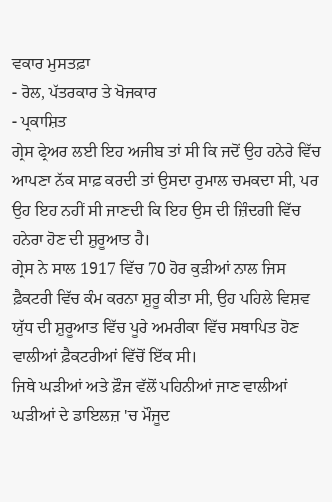ਵਕਾਰ ਮੁਸਤਫ਼ਾ
- ਰੋਲ, ਪੱਤਰਕਾਰ ਤੇ ਖੋਜਕਾਰ
- ਪ੍ਰਕਾਸ਼ਿਤ
ਗ੍ਰੇਸ ਫ੍ਰੇਅਰ ਲਈ ਇਹ ਅਜੀਬ ਤਾਂ ਸੀ ਕਿ ਜਦੋਂ ਉਹ ਹਨੇਰੇ ਵਿੱਚ ਆਪਣਾ ਨੱਕ ਸਾਫ਼ ਕਰਦੀ ਤਾਂ ਉਸਦਾ ਰੁਮਾਲ ਚਮਕਦਾ ਸੀ, ਪਰ ਉਹ ਇਹ ਨਹੀਂ ਸੀ ਜਾਣਦੀ ਕਿ ਇਹ ਉਸ ਦੀ ਜ਼ਿੰਦਗੀ ਵਿੱਚ ਹਨੇਰਾ ਹੋਣ ਦੀ ਸ਼ੁਰੂਆਤ ਹੈ।
ਗ੍ਰੇਸ ਨੇ ਸਾਲ 1917 ਵਿੱਚ 70 ਹੋਰ ਕੁੜੀਆਂ ਨਾਲ ਜਿਸ ਫ਼ੈਕਟਰੀ ਵਿੱਚ ਕੰਮ ਕਰਨਾ ਸ਼ੁਰੂ ਕੀਤਾ ਸੀ, ਉਹ ਪਹਿਲੇ ਵਿਸ਼ਵ ਯੁੱਧ ਦੀ ਸ਼ੁਰੂਆਤ ਵਿੱਚ ਪੂਰੇ ਅਮਰੀਕਾ ਵਿੱਚ ਸਥਾਪਿਤ ਹੋਣ ਵਾਲੀਆਂ ਫ਼ੈਕਟਰੀਆਂ ਵਿੱਚੋਂ ਇੱਕ ਸੀ।
ਜਿਥੇ ਘੜੀਆਂ ਅਤੇ ਫ਼ੌਜ ਵੱਲੋਂ ਪਹਿਨੀਆਂ ਜਾਣ ਵਾਲੀਆਂ ਘੜੀਆਂ ਦੇ ਡਾਇਲਜ਼ 'ਚ ਮੌਜੂਦ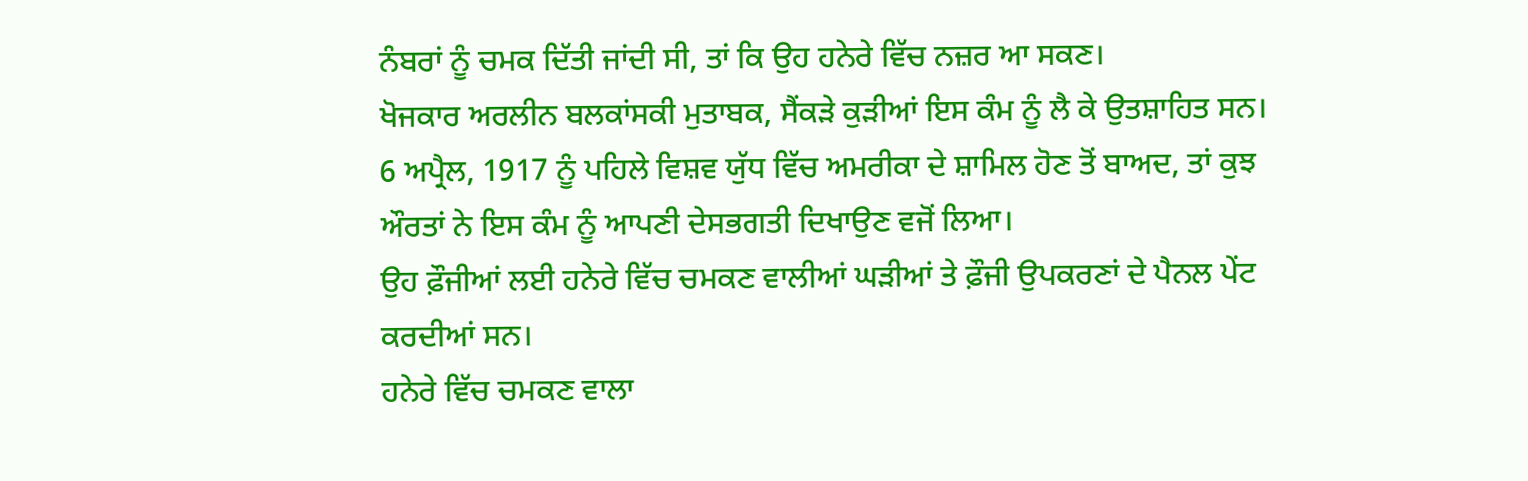ਨੰਬਰਾਂ ਨੂੰ ਚਮਕ ਦਿੱਤੀ ਜਾਂਦੀ ਸੀ, ਤਾਂ ਕਿ ਉਹ ਹਨੇਰੇ ਵਿੱਚ ਨਜ਼ਰ ਆ ਸਕਣ।
ਖੋਜਕਾਰ ਅਰਲੀਨ ਬਲਕਾਂਸਕੀ ਮੁਤਾਬਕ, ਸੈਂਕੜੇ ਕੁੜੀਆਂ ਇਸ ਕੰਮ ਨੂੰ ਲੈ ਕੇ ਉਤਸ਼ਾਹਿਤ ਸਨ।
6 ਅਪ੍ਰੈਲ, 1917 ਨੂੰ ਪਹਿਲੇ ਵਿਸ਼ਵ ਯੁੱਧ ਵਿੱਚ ਅਮਰੀਕਾ ਦੇ ਸ਼ਾਮਿਲ ਹੋਣ ਤੋਂ ਬਾਅਦ, ਤਾਂ ਕੁਝ ਔਰਤਾਂ ਨੇ ਇਸ ਕੰਮ ਨੂੰ ਆਪਣੀ ਦੇਸਭਗਤੀ ਦਿਖਾਉਣ ਵਜੋਂ ਲਿਆ।
ਉਹ ਫ਼ੌਜੀਆਂ ਲਈ ਹਨੇਰੇ ਵਿੱਚ ਚਮਕਣ ਵਾਲੀਆਂ ਘੜੀਆਂ ਤੇ ਫ਼ੌਜੀ ਉਪਕਰਣਾਂ ਦੇ ਪੈਨਲ ਪੇਂਟ ਕਰਦੀਆਂ ਸਨ।
ਹਨੇਰੇ ਵਿੱਚ ਚਮਕਣ ਵਾਲਾ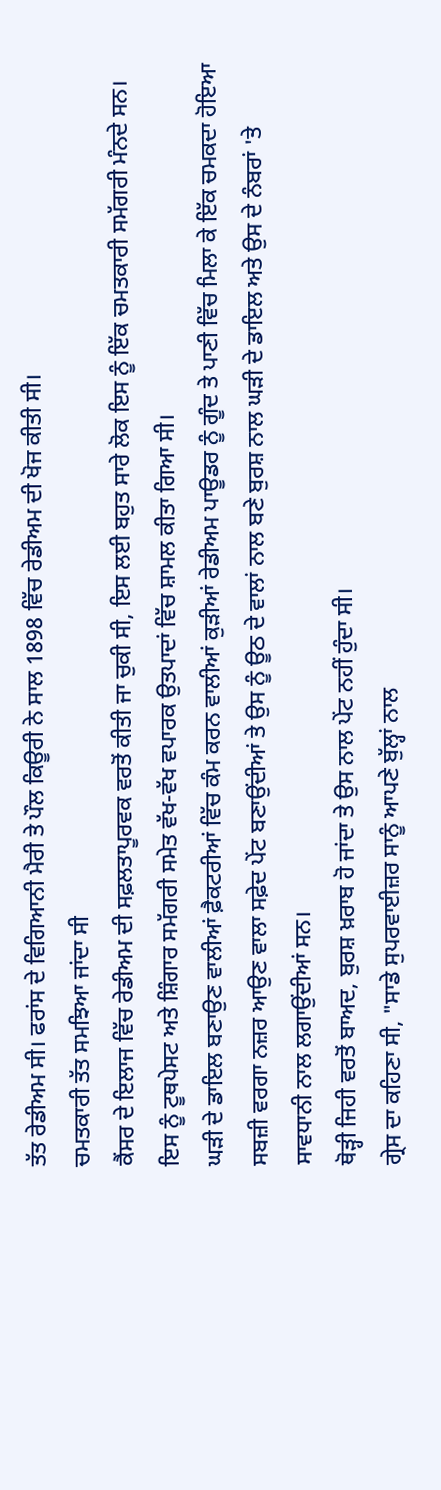ਤੱਤ ਰੇਡੀਅਮ ਸੀ। ਫਰਾਂਸ ਦੇ ਵਿਗਿਆਨੀ ਮੈਰੀ ਤੇ ਪੌਲ ਕਿਊਰੀ ਨੇ ਸਾਲ 1898 ਵਿੱਚ ਰੇਡੀਅਮ ਦੀ ਖੋਜ ਕੀਤੀ ਸੀ।
ਚਮਤਕਾਰੀ ਤੱਤ ਸਮਝਿਆ ਜਾਂਦਾ ਸੀ
ਕੈਂਸਰ ਦੇ ਇਲਾਜ ਵਿੱਚ ਰੇਡੀਅਮ ਦੀ ਸਫ਼ਲਤਾਪੂਰਵਕ ਵਰਤੋਂ ਕੀਤੀ ਜਾ ਚੁਕੀ ਸੀ, ਇਸ ਲਈ ਬਹੁਤ ਸਾਰੇ ਲੋਕ ਇਸ ਨੂੰ ਇੱਕ ਚਮਤਕਾਰੀ ਸਮੱਗਰੀ ਮੰਨਦੇ ਸਨ।
ਇਸ ਨੂੰ ਟੂਥਪੇਸਟ ਅਤੇ ਸ਼ਿੰਗਾਰ ਸਮੱਗਰੀ ਸਮੇਤ ਵੱਖ-ਵੱਖ ਵਪਾਰਕ ਉਤਪਾਦਾਂ ਵਿੱਚ ਸ਼ਾਮਲ ਕੀਤਾ ਗਿਆ ਸੀ।
ਘੜੀ ਦੇ ਡਾਇਲ ਬਣਾਉਣ ਵਾਲੀਆਂ ਫ਼ੈਕਟਰੀਆਂ ਵਿੱਚ ਕੰਮ ਕਰਨ ਵਾਲੀਆਂ ਕੁੜੀਆਂ ਰੇਡੀਅਮ ਪਾਊਡਰ ਨੂੰ ਗੂੰਦ ਤੇ ਪਾਣੀ ਵਿੱਚ ਮਿਲਾ ਕੇ ਇੱਕ ਚਮਕਦਾ ਹੋਇਆ ਸਬਜ਼ੀ ਵਰਗਾ ਨਜ਼ਰ ਆਉਣ ਵਾਲਾ ਸਫ਼ੇਦ ਪੇਂਟ ਬਣਾਉਂਦੀਆਂ ਤੇ ਉਸ ਨੂੰ ਊਠ ਦੇ ਵਾਲਾਂ ਨਾਲ ਬਣੇ ਬੁਰਸ਼ ਨਾਲ ਘੜੀ ਦੇ ਡਾਇਲ ਅਤੇ ਉਸ ਦੇ ਨੰਬਰਾਂ 'ਤੇ ਸਾਵਧਾਨੀ ਨਾਲ ਲਗਾਉਂਦੀਆਂ ਸਨ।
ਥੋੜ੍ਹੀ ਜਿਹੀ ਵਰਤੋਂ ਬਾਅਦ, ਬੁਰਸ਼ ਖ਼ਰਾਬ ਹੋ ਜਾਂਦਾ ਤੇ ਉਸ ਨਾਲ ਪੇਂਟ ਨਹੀਂ ਹੁੰਦਾ ਸੀ।
ਗ੍ਰੇਸ ਦਾ ਕਹਿਣਾ ਸੀ, "ਸਾਡੇ ਸੁਪਰਵਾਈਜ਼ਰ ਸਾਨੂੰ ਆਪਣੇ ਬੁੱਲ੍ਹਾਂ ਨਾਲ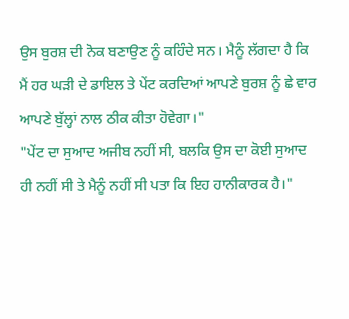ਉਸ ਬੁਰਸ਼ ਦੀ ਨੋਕ ਬਣਾਉਣ ਨੂੰ ਕਹਿੰਦੇ ਸਨ। ਮੈਨੂੰ ਲੱਗਦਾ ਹੈ ਕਿ ਮੈਂ ਹਰ ਘੜੀ ਦੇ ਡਾਇਲ ਤੇ ਪੇਂਟ ਕਰਦਿਆਂ ਆਪਣੇ ਬੁਰਸ਼ ਨੂੰ ਛੇ ਵਾਰ ਆਪਣੇ ਬੁੱਲ੍ਹਾਂ ਨਾਲ ਠੀਕ ਕੀਤਾ ਹੋਵੇਗਾ।"
"ਪੇਂਟ ਦਾ ਸੁਆਦ ਅਜੀਬ ਨਹੀਂ ਸੀ, ਬਲਕਿ ਉਸ ਦਾ ਕੋਈ ਸੁਆਦ ਹੀ ਨਹੀਂ ਸੀ ਤੇ ਮੈਨੂੰ ਨਹੀਂ ਸੀ ਪਤਾ ਕਿ ਇਹ ਹਾਨੀਕਾਰਕ ਹੈ।"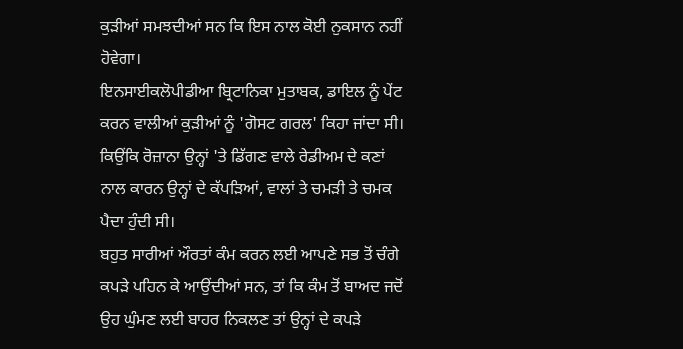ਕੁੜੀਆਂ ਸਮਝਦੀਆਂ ਸਨ ਕਿ ਇਸ ਨਾਲ ਕੋਈ ਨੁਕਸਾਨ ਨਹੀਂ ਹੋਵੇਗਾ।
ਇਨਸਾਈਕਲੋਪੀਡੀਆ ਬ੍ਰਿਟਾਨਿਕਾ ਮੁਤਾਬਕ, ਡਾਇਲ ਨੂੰ ਪੇਂਟ ਕਰਨ ਵਾਲੀਆਂ ਕੁੜੀਆਂ ਨੂੰ 'ਗੋਸਟ ਗਰਲ' ਕਿਹਾ ਜਾਂਦਾ ਸੀ। ਕਿਉਂਕਿ ਰੋਜ਼ਾਨਾ ਉਨ੍ਹਾਂ 'ਤੇ ਡਿੱਗਣ ਵਾਲੇ ਰੇਡੀਅਮ ਦੇ ਕਣਾਂ ਨਾਲ ਕਾਰਨ ਉਨ੍ਹਾਂ ਦੇ ਕੱਪੜਿਆਂ, ਵਾਲਾਂ ਤੇ ਚਮੜੀ ਤੇ ਚਮਕ ਪੈਦਾ ਹੁੰਦੀ ਸੀ।
ਬਹੁਤ ਸਾਰੀਆਂ ਔਰਤਾਂ ਕੰਮ ਕਰਨ ਲਈ ਆਪਣੇ ਸਭ ਤੋਂ ਚੰਗੇ ਕਪੜੇ ਪਹਿਨ ਕੇ ਆਉਂਦੀਆਂ ਸਨ, ਤਾਂ ਕਿ ਕੰਮ ਤੋਂ ਬਾਅਦ ਜਦੋਂ ਉਹ ਘੁੰਮਣ ਲਈ ਬਾਹਰ ਨਿਕਲਣ ਤਾਂ ਉਨ੍ਹਾਂ ਦੇ ਕਪੜੇ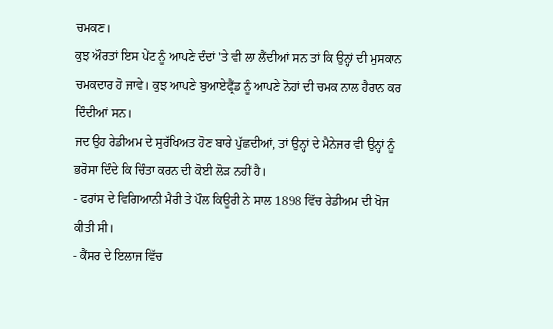ਚਮਕਣ।
ਕੁਝ ਔਰਤਾਂ ਇਸ ਪੇਂਟ ਨੂੰ ਆਪਣੇ ਦੰਦਾਂ 'ਤੇ ਵੀ ਲਾ ਲੈਂਦੀਆਂ ਸਨ ਤਾਂ ਕਿ ਉਨ੍ਹਾਂ ਦੀ ਮੁਸਕਾਨ ਚਮਕਦਾਰ ਹੋ ਜਾਵੇ। ਕੁਝ ਆਪਣੇ ਬੁਆਏਫ੍ਰੈਂਡ ਨੂੰ ਆਪਣੇ ਨੋਹਾਂ ਦੀ ਚਮਕ ਨਾਲ ਹੈਰਾਨ ਕਰ ਦਿੰਦੀਆਂ ਸਨ।
ਜਦ ਉਹ ਰੇਡੀਅਮ ਦੇ ਸੁਰੱਖਿਅਤ ਹੋਣ ਬਾਰੇ ਪੁੱਛਦੀਆਂ, ਤਾਂ ਉਨ੍ਹਾਂ ਦੇ ਮੈਨੇਜਰ ਵੀ ਉਨ੍ਹਾਂ ਨੂੰ ਭਰੋਸਾ ਦਿੰਦੇ ਕਿ ਚਿੰਤਾ ਕਰਨ ਦੀ ਕੋਈ ਲੋੜ ਨਹੀਂ ਹੈ।
- ਫਰਾਂਸ ਦੇ ਵਿਗਿਆਨੀ ਮੈਰੀ ਤੇ ਪੌਲ ਕਿਊਰੀ ਨੇ ਸਾਲ 1898 ਵਿੱਚ ਰੇਡੀਅਮ ਦੀ ਖੋਜ ਕੀਤੀ ਸੀ।
- ਕੈਂਸਰ ਦੇ ਇਲਾਜ ਵਿੱਚ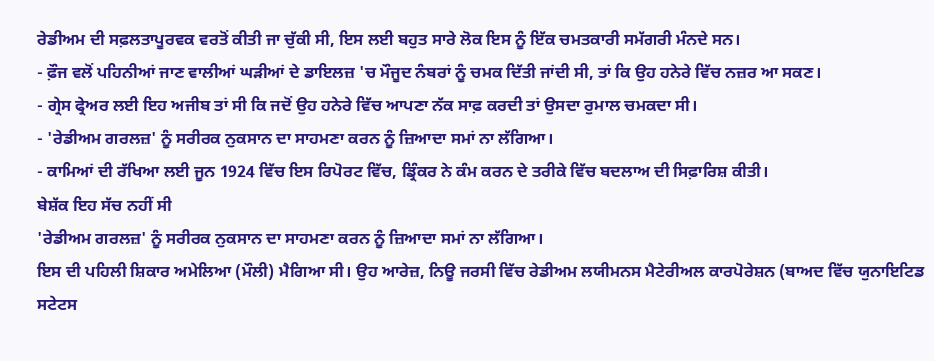ਰੇਡੀਅਮ ਦੀ ਸਫ਼ਲਤਾਪੂਰਵਕ ਵਰਤੋਂ ਕੀਤੀ ਜਾ ਚੁੱਕੀ ਸੀ, ਇਸ ਲਈ ਬਹੁਤ ਸਾਰੇ ਲੋਕ ਇਸ ਨੂੰ ਇੱਕ ਚਮਤਕਾਰੀ ਸਮੱਗਰੀ ਮੰਨਦੇ ਸਨ।
- ਫ਼ੌਜ ਵਲੋਂ ਪਹਿਨੀਆਂ ਜਾਣ ਵਾਲੀਆਂ ਘੜੀਆਂ ਦੇ ਡਾਇਲਜ਼ 'ਚ ਮੌਜੂਦ ਨੰਬਰਾਂ ਨੂੰ ਚਮਕ ਦਿੱਤੀ ਜਾਂਦੀ ਸੀ, ਤਾਂ ਕਿ ਉਹ ਹਨੇਰੇ ਵਿੱਚ ਨਜ਼ਰ ਆ ਸਕਣ।
- ਗ੍ਰੇਸ ਫ੍ਰੇਅਰ ਲਈ ਇਹ ਅਜੀਬ ਤਾਂ ਸੀ ਕਿ ਜਦੋਂ ਉਹ ਹਨੇਰੇ ਵਿੱਚ ਆਪਣਾ ਨੱਕ ਸਾਫ਼ ਕਰਦੀ ਤਾਂ ਉਸਦਾ ਰੁਮਾਲ ਚਮਕਦਾ ਸੀ।
- 'ਰੇਡੀਅਮ ਗਰਲਜ਼' ਨੂੰ ਸਰੀਰਕ ਨੁਕਸਾਨ ਦਾ ਸਾਹਮਣਾ ਕਰਨ ਨੂੰ ਜ਼ਿਆਦਾ ਸਮਾਂ ਨਾ ਲੱਗਿਆ।
- ਕਾਮਿਆਂ ਦੀ ਰੱਖਿਆ ਲਈ ਜੂਨ 1924 ਵਿੱਚ ਇਸ ਰਿਪੋਰਟ ਵਿੱਚ, ਡ੍ਰਿੰਕਰ ਨੇ ਕੰਮ ਕਰਨ ਦੇ ਤਰੀਕੇ ਵਿੱਚ ਬਦਲਾਅ ਦੀ ਸਿਫ਼ਾਰਿਸ਼ ਕੀਤੀ।
ਬੇਸ਼ੱਕ ਇਹ ਸੱਚ ਨਹੀਂ ਸੀ
'ਰੇਡੀਅਮ ਗਰਲਜ਼' ਨੂੰ ਸਰੀਰਕ ਨੁਕਸਾਨ ਦਾ ਸਾਹਮਣਾ ਕਰਨ ਨੂੰ ਜ਼ਿਆਦਾ ਸਮਾਂ ਨਾ ਲੱਗਿਆ।
ਇਸ ਦੀ ਪਹਿਲੀ ਸ਼ਿਕਾਰ ਅਮੇਲਿਆ (ਮੌਲੀ) ਮੈਗਿਆ ਸੀ। ਉਹ ਆਰੇਜ਼, ਨਿਊ ਜਰਸੀ ਵਿੱਚ ਰੇਡੀਅਮ ਲਯੀਮਨਸ ਮੈਟੇਰੀਅਲ ਕਾਰਪੋਰੇਸ਼ਨ (ਬਾਅਦ ਵਿੱਚ ਯੁਨਾਇਟਿਡ ਸਟੇਟਸ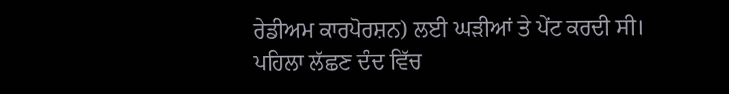ਰੇਡੀਅਮ ਕਾਰਪੋਰਸ਼ਨ) ਲਈ ਘੜੀਆਂ ਤੇ ਪੇਂਟ ਕਰਦੀ ਸੀ।
ਪਹਿਲਾ ਲੱਛਣ ਦੰਦ ਵਿੱਚ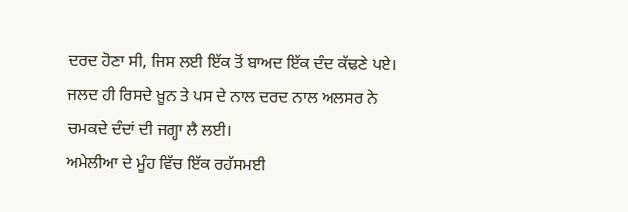ਦਰਦ ਹੋਣਾ ਸੀ, ਜਿਸ ਲਈ ਇੱਕ ਤੋਂ ਬਾਅਦ ਇੱਕ ਦੰਦ ਕੱਢਣੇ ਪਏ।
ਜਲਦ ਹੀ ਰਿਸਦੇ ਖ਼ੂਨ ਤੇ ਪਸ ਦੇ ਨਾਲ ਦਰਦ ਨਾਲ ਅਲਸਰ ਨੇ ਚਮਕਦੇ ਦੰਦਾਂ ਦੀ ਜਗ੍ਹਾ ਲੈ ਲਈ।
ਅਮੇਲੀਆ ਦੇ ਮੂੰਹ ਵਿੱਚ ਇੱਕ ਰਹੱਸਮਈ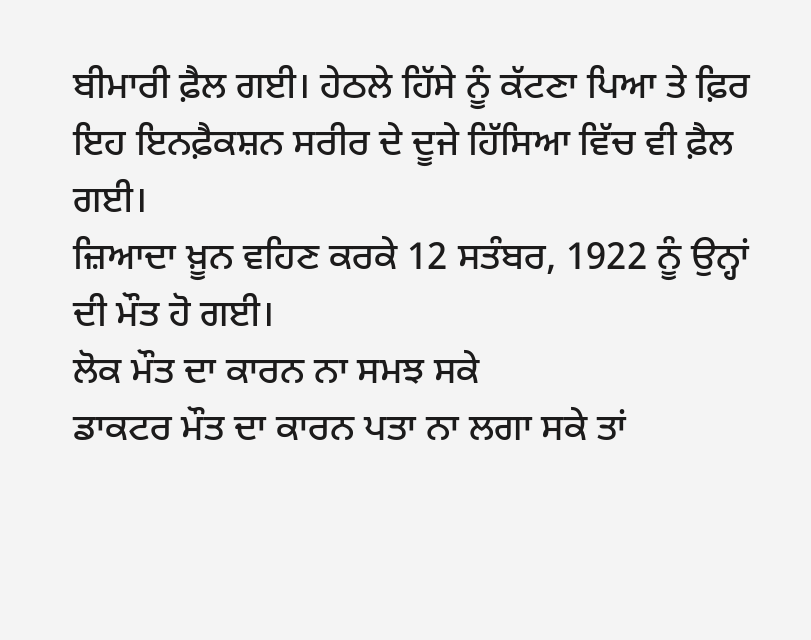ਬੀਮਾਰੀ ਫ਼ੈਲ ਗਈ। ਹੇਠਲੇ ਹਿੱਸੇ ਨੂੰ ਕੱਟਣਾ ਪਿਆ ਤੇ ਫ਼ਿਰ ਇਹ ਇਨਫ਼ੈਕਸ਼ਨ ਸਰੀਰ ਦੇ ਦੂਜੇ ਹਿੱਸਿਆ ਵਿੱਚ ਵੀ ਫ਼ੈਲ ਗਈ।
ਜ਼ਿਆਦਾ ਖ਼ੂਨ ਵਹਿਣ ਕਰਕੇ 12 ਸਤੰਬਰ, 1922 ਨੂੰ ਉਨ੍ਹਾਂ ਦੀ ਮੌਤ ਹੋ ਗਈ।
ਲੋਕ ਮੌਤ ਦਾ ਕਾਰਨ ਨਾ ਸਮਝ ਸਕੇ
ਡਾਕਟਰ ਮੌਤ ਦਾ ਕਾਰਨ ਪਤਾ ਨਾ ਲਗਾ ਸਕੇ ਤਾਂ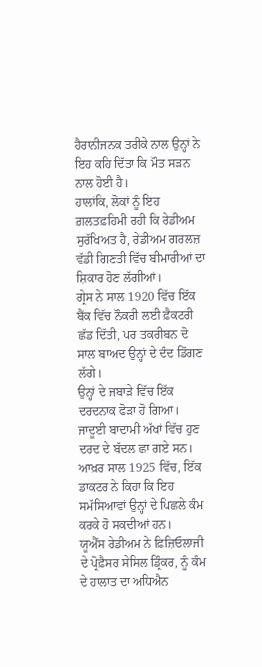ਹੈਰਾਨੀਜਨਕ ਤਰੀਕੇ ਨਾਲ ਉਨ੍ਹਾਂ ਨੇ ਇਹ ਕਹਿ ਦਿੱਤਾ ਕਿ ਮੌਤ ਸੜਨ ਨਾਲ ਹੋਈ ਹੈ।
ਹਾਲਾਂਕਿ, ਲੋਕਾਂ ਨੂੰ ਇਹ ਗ਼ਲਤਫ਼ਹਿਮੀ ਰਹੀ ਕਿ ਰੇਡੀਅਮ ਸੁਰੱਖਿਅਤ ਹੈ, ਰੇਡੀਅਮ ਗਰਲਜ਼ ਵੱਡੀ ਗਿਣਤੀ ਵਿੱਚ ਬੀਮਾਰੀਆਂ ਦਾ ਸ਼ਿਕਾਰ ਹੋਣ ਲੱਗੀਆਂ।
ਗ੍ਰੇਸ ਨੇ ਸਾਲ 1920 ਵਿੱਚ ਇੱਕ ਬੈਂਕ ਵਿੱਚ ਨੌਕਰੀ ਲਈ ਫ਼ੈਕਟਰੀ ਛੱਡ ਦਿੱਤੀ, ਪਰ ਤਕਰੀਬਨ ਦੋ ਸਾਲ ਬਾਅਦ ਉਨ੍ਹਾਂ ਦੇ ਦੰਦ ਡਿੱਗਣ ਲੱਗੇ।
ਉਨ੍ਹਾਂ ਦੇ ਜਬਾੜੇ ਵਿੱਚ ਇੱਕ ਦਰਦਨਾਕ ਫੋੜਾ ਹੋ ਗਿਆ। ਜਾਦੂਈ ਬਾਦਾਮੀ ਅੱਖਾਂ ਵਿੱਚ ਹੁਣ ਦਰਦ ਦੇ ਬੱਦਲ ਛਾ ਗਏ ਸਨ।
ਆਖ਼ਰ ਸਾਲ 1925 ਵਿੱਚ, ਇੱਕ ਡਾਕਟਰ ਨੇ ਕਿਹਾ ਕਿ ਇਹ ਸਮੱਸਿਆਵਾਂ ਉਨ੍ਹਾਂ ਦੇ ਪਿਛਲੇ ਕੰਮ ਕਰਕੇ ਹੋ ਸਕਦੀਆਂ ਹਨ।
ਯੂਐੱਸ ਰੇਡੀਅਮ ਨੇ ਫ਼ਿਜ਼ਿਓਲਾਜੀ ਦੇ ਪ੍ਰੋਫ਼ੈਸਰ ਸੇਸਿਲ ਡ੍ਰਿੰਕਰ, ਨੂੰ ਕੰਮ ਦੇ ਹਾਲਾਤ ਦਾ ਅਧਿਐਨ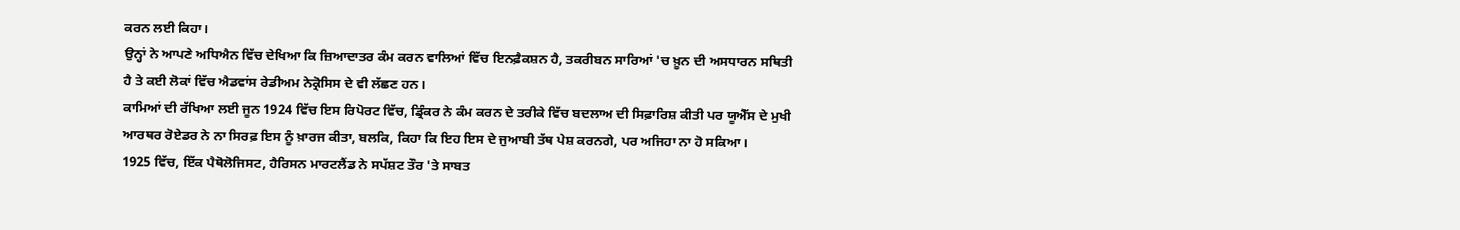ਕਰਨ ਲਈ ਕਿਹਾ।
ਉਨ੍ਹਾਂ ਨੇ ਆਪਣੇ ਅਧਿਐਨ ਵਿੱਚ ਦੇਖਿਆ ਕਿ ਜ਼ਿਆਦਾਤਰ ਕੰਮ ਕਰਨ ਵਾਲਿਆਂ ਵਿੱਚ ਇਨਫ਼ੈਕਸ਼ਨ ਹੈ, ਤਕਰੀਬਨ ਸਾਰਿਆਂ 'ਚ ਖ਼ੂਨ ਦੀ ਅਸਧਾਰਨ ਸਥਿਤੀ ਹੈ ਤੇ ਕਈ ਲੋਕਾਂ ਵਿੱਚ ਐਡਵਾਂਸ ਰੇਡੀਅਮ ਨੇਕ੍ਰੋਸਿਸ ਦੇ ਵੀ ਲੱਛਣ ਹਨ।
ਕਾਮਿਆਂ ਦੀ ਰੱਖਿਆ ਲਈ ਜੂਨ 1924 ਵਿੱਚ ਇਸ ਰਿਪੋਰਟ ਵਿੱਚ, ਡ੍ਰਿੰਕਰ ਨੇ ਕੰਮ ਕਰਨ ਦੇ ਤਰੀਕੇ ਵਿੱਚ ਬਦਲਾਅ ਦੀ ਸਿਫ਼ਾਰਿਸ਼ ਕੀਤੀ ਪਰ ਯੂਐੱਸ ਦੇ ਮੁਖੀ ਆਰਥਰ ਰੋਏਡਰ ਨੇ ਨਾ ਸਿਰਫ਼ ਇਸ ਨੂੰ ਖ਼ਾਰਜ ਕੀਤਾ, ਬਲਕਿ, ਕਿਹਾ ਕਿ ਇਹ ਇਸ ਦੇ ਜੁਆਬੀ ਤੱਥ ਪੇਸ਼ ਕਰਨਗੇ, ਪਰ ਅਜਿਹਾ ਨਾ ਹੋ ਸਕਿਆ।
1925 ਵਿੱਚ, ਇੱਕ ਪੈਥੋਲੋਜਿਸਟ, ਹੈਰਿਸਨ ਮਾਰਟਲੈਂਡ ਨੇ ਸਪੱਸ਼ਟ ਤੌਰ 'ਤੇ ਸਾਬਤ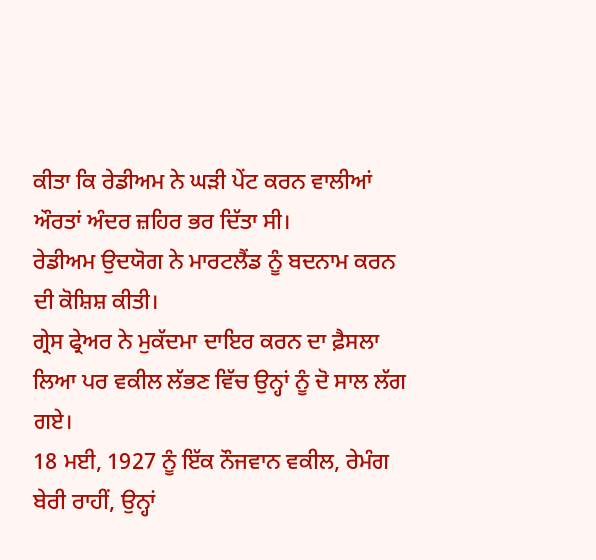ਕੀਤਾ ਕਿ ਰੇਡੀਅਮ ਨੇ ਘੜੀ ਪੇਂਟ ਕਰਨ ਵਾਲੀਆਂ ਔਰਤਾਂ ਅੰਦਰ ਜ਼ਹਿਰ ਭਰ ਦਿੱਤਾ ਸੀ।
ਰੇਡੀਅਮ ਉਦਯੋਗ ਨੇ ਮਾਰਟਲੈਂਡ ਨੂੰ ਬਦਨਾਮ ਕਰਨ ਦੀ ਕੋਸ਼ਿਸ਼ ਕੀਤੀ।
ਗ੍ਰੇਸ ਫ੍ਰੇਅਰ ਨੇ ਮੁਕੱਦਮਾ ਦਾਇਰ ਕਰਨ ਦਾ ਫ਼ੈਸਲਾ ਲਿਆ ਪਰ ਵਕੀਲ ਲੱਭਣ ਵਿੱਚ ਉਨ੍ਹਾਂ ਨੂੰ ਦੋ ਸਾਲ ਲੱਗ ਗਏ।
18 ਮਈ, 1927 ਨੂੰ ਇੱਕ ਨੌਜਵਾਨ ਵਕੀਲ, ਰੇਮੰਗ ਬੇਰੀ ਰਾਹੀਂ, ਉਨ੍ਹਾਂ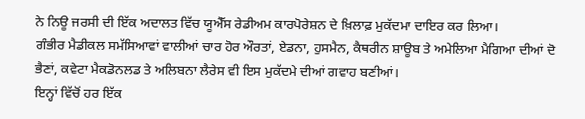ਨੇ ਨਿਊ ਜਰਸੀ ਦੀ ਇੱਕ ਅਦਾਲਤ ਵਿੱਚ ਯੂਐੱਸ ਰੇਡੀਅਮ ਕਾਰਪੋਰੇਸ਼ਨ ਦੇ ਖ਼ਿਲਾਫ਼ ਮੁਕੱਦਮਾ ਦਾਇਰ ਕਰ ਲਿਆ।
ਗੰਭੀਰ ਮੈਡੀਕਲ ਸਮੱਸਿਆਵਾਂ ਵਾਲੀਆਂ ਚਾਰ ਹੋਰ ਔਰਤਾਂ, ਏਡਨਾ, ਹੁਸਮੈਨ, ਕੈਥਰੀਨ ਸ਼ਾਊਬ ਤੇ ਅਮੇਲਿਆ ਮੈਗਿਆ ਦੀਆਂ ਦੋ ਭੈਣਾਂ, ਕਵੇਟਾ ਮੈਕਡੋਨਲਡ ਤੇ ਅਲਿਬਨਾ ਲੈਰੇਸ ਵੀ ਇਸ ਮੁਕੱਦਮੇ ਦੀਆਂ ਗਵਾਹ ਬਣੀਆਂ।
ਇਨ੍ਹਾਂ ਵਿੱਚੋਂ ਹਰ ਇੱਕ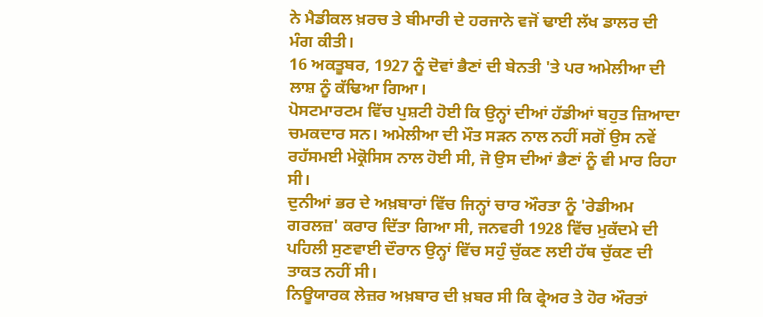ਨੇ ਮੈਡੀਕਲ ਖ਼ਰਚ ਤੇ ਬੀਮਾਰੀ ਦੇ ਹਰਜਾਨੇ ਵਜੋਂ ਢਾਈ ਲੱਖ ਡਾਲਰ ਦੀ ਮੰਗ ਕੀਤੀ।
16 ਅਕਤੂਬਰ, 1927 ਨੂੰ ਦੋਵਾਂ ਭੈਣਾਂ ਦੀ ਬੇਨਤੀ 'ਤੇ ਪਰ ਅਮੇਲੀਆ ਦੀ ਲਾਸ਼ ਨੂੰ ਕੱਢਿਆ ਗਿਆ।
ਪੋਸਟਮਾਰਟਮ ਵਿੱਚ ਪੁਸ਼ਟੀ ਹੋਈ ਕਿ ਉਨ੍ਹਾਂ ਦੀਆਂ ਹੱਡੀਆਂ ਬਹੁਤ ਜ਼ਿਆਦਾ ਚਮਕਦਾਰ ਸਨ। ਅਮੇਲੀਆ ਦੀ ਮੌਤ ਸੜਨ ਨਾਲ ਨਹੀਂ ਸਗੋਂ ਉਸ ਨਵੇਂ ਰਹੱਸਮਈ ਮੇਕ੍ਰੋਸਿਸ ਨਾਲ ਹੋਈ ਸੀ, ਜੋ ਉਸ ਦੀਆਂ ਭੈਣਾਂ ਨੂੰ ਵੀ ਮਾਰ ਰਿਹਾ ਸੀ।
ਦੁਨੀਆਂ ਭਰ ਦੇ ਅਖ਼ਬਾਰਾਂ ਵਿੱਚ ਜਿਨ੍ਹਾਂ ਚਾਰ ਔਰਤਾ ਨੂੰ 'ਰੇਡੀਅਮ ਗਰਲਜ਼' ਕਰਾਰ ਦਿੱਤਾ ਗਿਆ ਸੀ, ਜਨਵਰੀ 1928 ਵਿੱਚ ਮੁਕੱਦਮੇ ਦੀ ਪਹਿਲੀ ਸੁਣਵਾਈ ਦੌਰਾਨ ਉਨ੍ਹਾਂ ਵਿੱਚ ਸਹੁੰ ਚੁੱਕਣ ਲਈ ਹੱਥ ਚੁੱਕਣ ਦੀ ਤਾਕਤ ਨਹੀਂ ਸੀ।
ਨਿਊਯਾਰਕ ਲੇਜ਼ਰ ਅਖ਼ਬਾਰ ਦੀ ਖ਼ਬਰ ਸੀ ਕਿ ਫ੍ਰੇਅਰ ਤੇ ਹੋਰ ਔਰਤਾਂ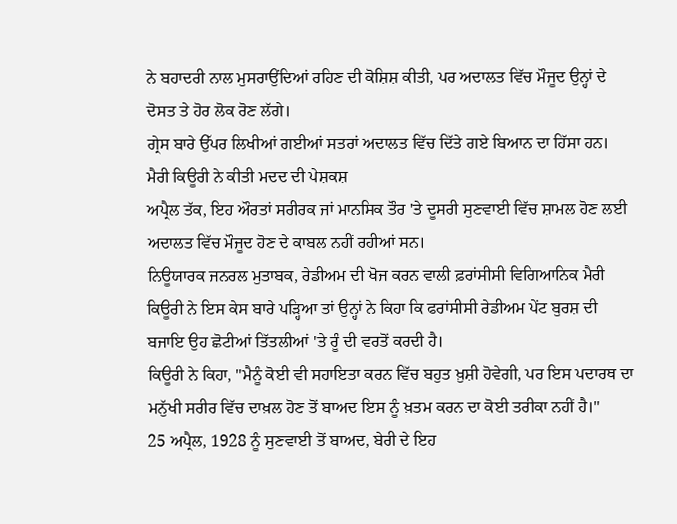ਨੇ ਬਹਾਦਰੀ ਨਾਲ ਮੁਸਰਾਉਂਦਿਆਂ ਰਹਿਣ ਦੀ ਕੋਸ਼ਿਸ਼ ਕੀਤੀ, ਪਰ ਅਦਾਲਤ ਵਿੱਚ ਮੌਜੂਦ ਉਨ੍ਹਾਂ ਦੇ ਦੋਸਤ ਤੇ ਹੋਰ ਲੋਕ ਰੋਣ ਲੱਗੇ।
ਗ੍ਰੇਸ ਬਾਰੇ ਉੱਪਰ ਲਿਖੀਆਂ ਗਈਆਂ ਸਤਰਾਂ ਅਦਾਲਤ ਵਿੱਚ ਦਿੱਤੇ ਗਏ ਬਿਆਨ ਦਾ ਹਿੱਸਾ ਹਨ।
ਮੈਰੀ ਕਿਊਰੀ ਨੇ ਕੀਤੀ ਮਦਦ ਦੀ ਪੇਸ਼ਕਸ਼
ਅਪ੍ਰੈਲ ਤੱਕ, ਇਹ ਔਰਤਾਂ ਸਰੀਰਕ ਜਾਂ ਮਾਨਸਿਕ ਤੌਰ 'ਤੇ ਦੂਸਰੀ ਸੁਣਵਾਈ ਵਿੱਚ ਸ਼ਾਮਲ ਹੋਣ ਲਈ ਅਦਾਲਤ ਵਿੱਚ ਮੌਜੂਦ ਹੋਣ ਦੇ ਕਾਬਲ ਨਹੀਂ ਰਹੀਆਂ ਸਨ।
ਨਿਊਯਾਰਕ ਜਨਰਲ ਮੁਤਾਬਕ, ਰੇਡੀਅਮ ਦੀ ਖੋਜ ਕਰਨ ਵਾਲੀ ਫ਼ਰਾਂਸੀਸੀ ਵਿਗਿਆਨਿਕ ਮੈਰੀ ਕਿਊਰੀ ਨੇ ਇਸ ਕੇਸ ਬਾਰੇ ਪੜ੍ਹਿਆ ਤਾਂ ਉਨ੍ਹਾਂ ਨੇ ਕਿਹਾ ਕਿ ਫਰਾਂਸੀਸੀ ਰੇਡੀਅਮ ਪੇਂਟ ਬੁਰਸ਼ ਦੀ ਬਜਾਇ ਉਹ ਛੋਟੀਆਂ ਤਿੱਤਲੀਆਂ 'ਤੇ ਰੂੰ ਦੀ ਵਰਤੋਂ ਕਰਦੀ ਹੈ।
ਕਿਊਰੀ ਨੇ ਕਿਹਾ, "ਮੈਨੂੰ ਕੋਈ ਵੀ ਸਹਾਇਤਾ ਕਰਨ ਵਿੱਚ ਬਹੁਤ ਖ਼ੁਸ਼ੀ ਹੋਵੇਗੀ, ਪਰ ਇਸ ਪਦਾਰਥ ਦਾ ਮਨੁੱਖੀ ਸਰੀਰ ਵਿੱਚ ਦਾਖ਼ਲ ਹੋਣ ਤੋਂ ਬਾਅਦ ਇਸ ਨੂੰ ਖ਼ਤਮ ਕਰਨ ਦਾ ਕੋਈ ਤਰੀਕਾ ਨਹੀਂ ਹੈ।"
25 ਅਪ੍ਰੈਲ, 1928 ਨੂੰ ਸੁਣਵਾਈ ਤੋਂ ਬਾਅਦ, ਬੇਰੀ ਦੇ ਇਹ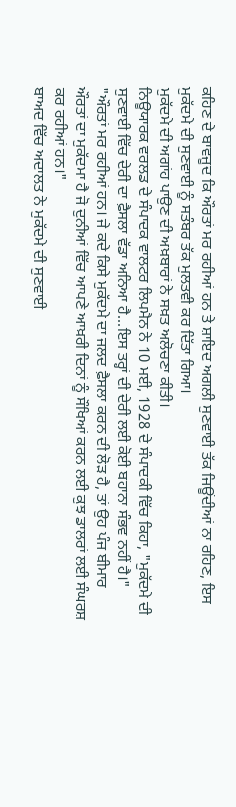ਕਹਿਣ ਦੇ ਬਾਵਜੂਦ ਕਿ ਔਰਤਾਂ ਮਰ ਰਹੀਆਂ ਹਨ ਤੇ ਸ਼ਾਇਦ ਅਗਲੀ ਸੁਣਵਾਈ ਤੱਕ ਜਿਊਂਦੀਆਂ ਨਾ ਰਹਿਣ, ਇਸ ਮੁਕੱਦਮੇ ਦੀ ਸੁਣਵਾਈ ਨੂੰ ਸਤੰਬਰ ਤੱਕ ਮੁਲਤਵੀ ਕਰ ਦਿੱਤਾ ਗਿਆ।
ਮੁਕੱਦਮੇ ਦੀ ਅਗਾਂਹ ਪਾਉਣ ਦੀ ਅਖ਼ਬਾਰਾਂ ਨੇ ਸਖ਼ਤ ਅਲੋਚਣਾ ਕੀਤੀ।
ਨਿਊਯਾਰਕ ਵਰਲਡ ਦੇ ਸੰਪਾਦਕ ਵਾਲਟਰ ਲਿਪਮੈਨ ਨੇ 10 ਮਈ, 1928 ਦੇ ਸੰਪਾਦਕੀ ਵਿੱਚ ਕਿਹਾ, "ਮੁਕੱਦਮੇ ਦੀ ਸੁਣਵਾਈ ਵਿੱਚ ਦੇਰੀ ਦਾ ਫ਼ੈਸਲਾ ਵੱਡਾ ਅਨਿਆ ਹੈ...ਇਸ ਤਰ੍ਹਾਂ ਦੀ ਦੇਰੀ ਲਈ ਕੋਈ ਬਹਾਨਾ ਸੰਭਵ ਨਹੀਂ ਹੈ।"
"ਔਰਤਾਂ ਮਰ ਰਹੀਆਂ ਹਨ। ਜੇ ਕਦੇ ਕਿਸੇ ਮੁਕੱਦਮੇ ਦਾ ਜਲਦ ਫ਼ੈਸਲਾ ਕਰਨ ਦੀ ਲੋੜ ਹੈ, ਤਾਂ ਉਹ ਪੰਜ ਬੀਮਾਰ ਔਰਤਾਂ ਦਾ ਮੁਕੱਦਮਾ ਹੈ ਜੋ ਦੁਨੀਆਂ ਵਿੱਚ ਆਪਣੇ ਆਖ਼ਰੀ ਦਿਨਾਂ ਨੂੰ ਸੌਖਿਆਂ ਕਰਨ ਲਈ ਕੁਝ ਡਾਲਰਾਂ ਲਈ ਸੰਘਰਸ਼ ਕਰ ਰਹੀਆਂ ਹਨ।"
ਬਾਅਦ ਵਿੱਚ ਅਦਾਲਤ ਨੇ ਮੁਕੱਦਮੇ ਦੀ ਸੁਣਵਾਈ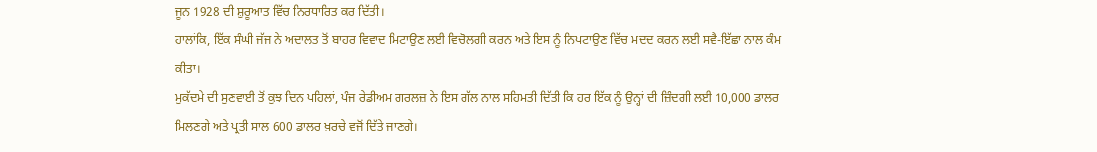ਜੂਨ 1928 ਦੀ ਸ਼ੁਰੂਆਤ ਵਿੱਚ ਨਿਰਧਾਰਿਤ ਕਰ ਦਿੱਤੀ।
ਹਾਲਾਂਕਿ, ਇੱਕ ਸੰਘੀ ਜੱਜ ਨੇ ਅਦਾਲਤ ਤੋਂ ਬਾਹਰ ਵਿਵਾਦ ਮਿਟਾਉਣ ਲਈ ਵਿਚੋਲਗੀ ਕਰਨ ਅਤੇ ਇਸ ਨੂੰ ਨਿਪਟਾਉਣ ਵਿੱਚ ਮਦਦ ਕਰਨ ਲਈ ਸਵੈ-ਇੱਛਾ ਨਾਲ ਕੰਮ ਕੀਤਾ।
ਮੁਕੱਦਮੇ ਦੀ ਸੁਣਵਾਈ ਤੋਂ ਕੁਝ ਦਿਨ ਪਹਿਲਾਂ, ਪੰਜ ਰੇਡੀਅਮ ਗਰਲਜ਼ ਨੇ ਇਸ ਗੱਲ ਨਾਲ ਸਹਿਮਤੀ ਦਿੱਤੀ ਕਿ ਹਰ ਇੱਕ ਨੂੰ ਉਨ੍ਹਾਂ ਦੀ ਜ਼ਿੰਦਗੀ ਲਈ 10,000 ਡਾਲਰ ਮਿਲਣਗੇ ਅਤੇ ਪ੍ਰਤੀ ਸਾਲ 600 ਡਾਲਰ ਖ਼ਰਚੇ ਵਜੋਂ ਦਿੱਤੇ ਜਾਣਗੇ।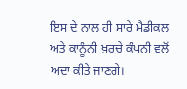ਇਸ ਦੇ ਨਾਲ ਹੀ ਸਾਰੇ ਮੈਡੀਕਲ ਅਤੇ ਕਾਨੂੰਨੀ ਖ਼ਰਚੇ ਕੰਪਨੀ ਵਲੋਂ ਅਦਾ ਕੀਤੇ ਜਾਣਗੇ।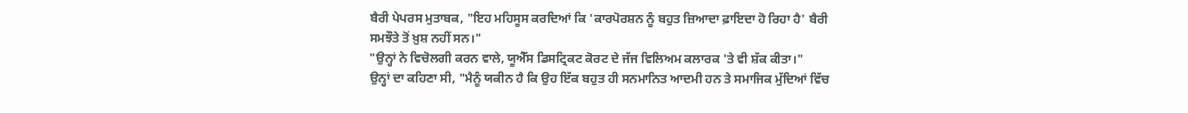ਬੈਰੀ ਪੇਪਰਸ ਮੁਤਾਬਕ, "ਇਹ ਮਹਿਸੂਸ ਕਰਦਿਆਂ ਕਿ 'ਕਾਰਪੋਰਸ਼ਨ ਨੂੰ ਬਹੁਤ ਜ਼ਿਆਦਾ ਫ਼ਾਇਦਾ ਹੋ ਰਿਹਾ ਹੈ' ਬੈਰੀ ਸਮਝੌਤੇ ਤੋਂ ਖ਼ੁਸ਼ ਨਹੀਂ ਸਨ।"
"ਉਨ੍ਹਾਂ ਨੇ ਵਿਚੋਲਗੀ ਕਰਨ ਵਾਲੇ, ਯੂਐੱਸ ਡਿਸਟ੍ਰਿਕਟ ਕੋਰਟ ਦੇ ਜੱਜ ਵਿਲਿਅਮ ਕਲਾਰਕ 'ਤੇ ਵੀ ਸ਼ੱਕ ਕੀਤਾ।"
ਉਨ੍ਹਾਂ ਦਾ ਕਹਿਣਾ ਸੀ, "ਮੈਨੂੰ ਯਕੀਨ ਹੈ ਕਿ ਉਹ ਇੱਕ ਬਹੁਤ ਹੀ ਸਨਮਾਨਿਤ ਆਦਮੀ ਹਨ ਤੇ ਸਮਾਜਿਕ ਮੁੱਦਿਆਂ ਵਿੱਚ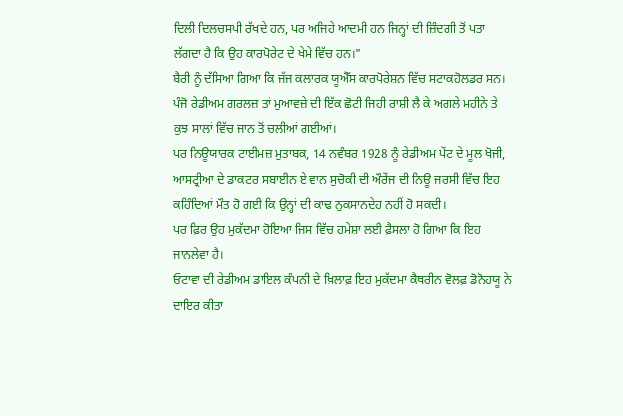ਦਿਲੀ ਦਿਲਚਸਪੀ ਰੱਖਦੇ ਹਨ, ਪਰ ਅਜਿਹੇ ਆਦਮੀ ਹਨ ਜਿਨ੍ਹਾਂ ਦੀ ਜ਼ਿੰਦਗੀ ਤੋਂ ਪਤਾ ਲੱਗਦਾ ਹੈ ਕਿ ਉਹ ਕਾਰਪੋਰੇਟ ਦੇ ਖੇਮੇ ਵਿੱਚ ਹਨ।"
ਬੈਰੀ ਨੂੰ ਦੱਸਿਆ ਗਿਆ ਕਿ ਜੱਜ ਕਲਾਰਕ ਯੂਐੱਸ ਕਾਰਪੋਰੇਸ਼ਨ ਵਿੱਚ ਸਟਾਕਹੋਲਡਰ ਸਨ।
ਪੰਜੋ ਰੇਡੀਅਮ ਗਰਲਜ਼ ਤਾਂ ਮੁਆਵਜ਼ੇ ਦੀ ਇੱਕ ਛੋਟੀ ਜਿਹੀ ਰਾਸ਼ੀ ਲੈ ਕੇ ਅਗਲੇ ਮਹੀਨੇ ਤੇ ਕੁਝ ਸਾਲਾਂ ਵਿੱਚ ਜਾਨ ਤੋਂ ਚਲੀਆਂ ਗਈਆਂ।
ਪਰ ਨਿਊਯਾਰਕ ਟਾਈਮਜ਼ ਮੁਤਾਬਕ, 14 ਨਵੰਬਰ 1928 ਨੂੰ ਰੇਡੀਅਮ ਪੇਂਟ ਦੇ ਮੂਲ ਖੋਜੀ, ਆਸਟ੍ਰੀਆ ਦੇ ਡਾਕਟਰ ਸਬਾਈਨ ਏ ਵਾਨ ਸੁਚੋਕੀ ਦੀ ਔਰੇਂਜ ਦੀ ਨਿਊ ਜਰਸੀ ਵਿੱਚ ਇਹ ਕਹਿੰਦਿਆਂ ਮੌਤ ਹੋ ਗਈ ਕਿ ਉਨ੍ਹਾਂ ਦੀ ਕਾਢ ਨੁਕਸਾਨਦੇਹ ਨਹੀਂ ਹੋ ਸਕਦੀ।
ਪਰ ਫ਼ਿਰ ਉਹ ਮੁਕੱਦਮਾ ਹੋਇਆ ਜਿਸ ਵਿੱਚ ਹਮੇਸ਼ਾ ਲਈ ਫ਼ੈਸਲਾ ਹੋ ਗਿਆ ਕਿ ਇਹ ਜਾਨਲੇਵਾ ਹੈ।
ਓਟਾਵਾ ਦੀ ਰੇਡੀਅਮ ਡਾਇਲ ਕੰਪਨੀ ਦੇ ਖ਼ਿਲਾਫ਼ ਇਹ ਮੁਕੱਦਮਾ ਕੈਥਰੀਨ ਵੋਲਫ਼ ਡੋਨੋਹਯੂ ਨੇ ਦਾਇਰ ਕੀਤਾ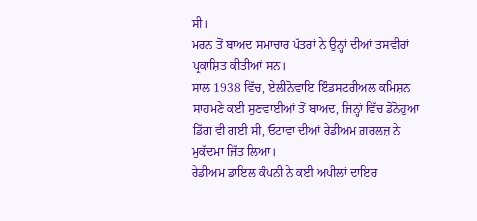ਸੀ।
ਮਰਨ ਤੋਂ ਬਾਅਦ ਸਮਾਚਾਰ ਪੱਤਰਾਂ ਨੇ ਉਨ੍ਹਾਂ ਦੀਆਂ ਤਸਵੀਰਾਂ ਪ੍ਰਕਾਸ਼ਿਤ ਕੀਤੀਆਂ ਸਨ।
ਸਾਲ 1938 ਵਿੱਚ, ਏਲੀਨੋਵਾਇ ਇੰਡਸਟਰੀਅਲ ਕਮਿਸ਼ਨ ਸਾਹਮਣੇ ਕਈ ਸੁਣਵਾਈਆਂ ਤੋਂ ਬਾਅਦ, ਜਿਨ੍ਹਾਂ ਵਿੱਚ ਡੋਨੋਹੁਆ ਡਿੱਗ ਵੀ ਗਈ ਸੀ, ਓਟਾਵਾ ਦੀਆਂ ਰੇਡੀਅਮ ਗ਼ਰਲਜ਼ ਨੇ ਮੁਕੱਦਮਾ ਜਿੱਤ ਲਿਆ।
ਰੇਡੀਅਮ ਡਾਇਲ ਕੰਪਨੀ ਨੇ ਕਈ ਅਪੀਲਾਂ ਦਾਇਰ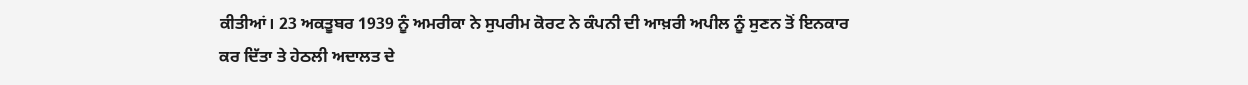ਕੀਤੀਆਂ। 23 ਅਕਤੂਬਰ 1939 ਨੂੰ ਅਮਰੀਕਾ ਨੇ ਸੁਪਰੀਮ ਕੋਰਟ ਨੇ ਕੰਪਨੀ ਦੀ ਆਖ਼ਰੀ ਅਪੀਲ ਨੂੰ ਸੁਣਨ ਤੋਂ ਇਨਕਾਰ ਕਰ ਦਿੱਤਾ ਤੇ ਹੇਠਲੀ ਅਦਾਲਤ ਦੇ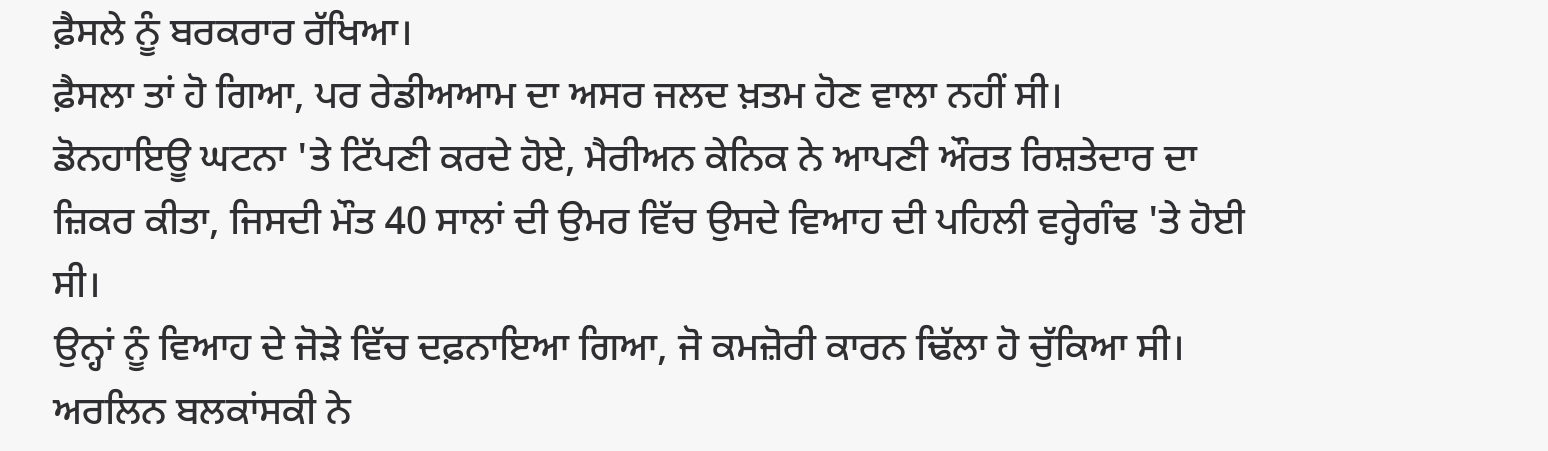ਫ਼ੈਸਲੇ ਨੂੰ ਬਰਕਰਾਰ ਰੱਖਿਆ।
ਫ਼ੈਸਲਾ ਤਾਂ ਹੋ ਗਿਆ, ਪਰ ਰੇਡੀਅਆਮ ਦਾ ਅਸਰ ਜਲਦ ਖ਼ਤਮ ਹੋਣ ਵਾਲਾ ਨਹੀਂ ਸੀ।
ਡੋਨਹਾਇਊ ਘਟਨਾ 'ਤੇ ਟਿੱਪਣੀ ਕਰਦੇ ਹੋਏ, ਮੈਰੀਅਨ ਕੇਨਿਕ ਨੇ ਆਪਣੀ ਔਰਤ ਰਿਸ਼ਤੇਦਾਰ ਦਾ ਜ਼ਿਕਰ ਕੀਤਾ, ਜਿਸਦੀ ਮੌਤ 40 ਸਾਲਾਂ ਦੀ ਉਮਰ ਵਿੱਚ ਉਸਦੇ ਵਿਆਹ ਦੀ ਪਹਿਲੀ ਵਰ੍ਹੇਗੰਢ 'ਤੇ ਹੋਈ ਸੀ।
ਉਨ੍ਹਾਂ ਨੂੰ ਵਿਆਹ ਦੇ ਜੋੜੇ ਵਿੱਚ ਦਫ਼ਨਾਇਆ ਗਿਆ, ਜੋ ਕਮਜ਼ੋਰੀ ਕਾਰਨ ਢਿੱਲਾ ਹੋ ਚੁੱਕਿਆ ਸੀ।
ਅਰਲਿਨ ਬਲਕਾਂਸਕੀ ਨੇ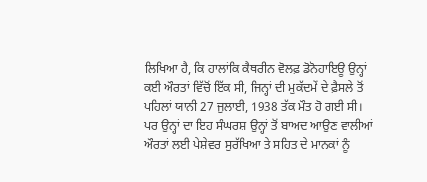ਲਿਖਿਆ ਹੈ, ਕਿ ਹਾਲਾਂਕਿ ਕੈਥਰੀਨ ਵੋਲਫ਼ ਡੋਨੋਹਾਇਊ ਉਨ੍ਹਾਂ ਕਈ ਔਰਤਾਂ ਵਿੱਚੋਂ ਇੱਕ ਸੀ, ਜਿਨ੍ਹਾਂ ਦੀ ਮੁਕੱਦਮੇਂ ਦੇ ਫ਼ੈਸਲੇ ਤੋਂ ਪਹਿਲਾਂ ਯਾਨੀ 27 ਜੁਲਾਈ, 1938 ਤੱਕ ਮੌਤ ਹੋ ਗਈ ਸੀ।
ਪਰ ਉਨ੍ਹਾਂ ਦਾ ਇਹ ਸੰਘਰਸ਼ ਉਨ੍ਹਾਂ ਤੋਂ ਬਾਅਦ ਆਉਣ ਵਾਲੀਆਂ ਔਰਤਾਂ ਲਈ ਪੇਸ਼ੇਵਰ ਸੁਰੱਖਿਆ ਤੇ ਸਹਿਤ ਦੇ ਮਾਨਕਾਂ ਨੂੰ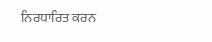ਨਿਰਧਾਰਿਤ ਕਰਨ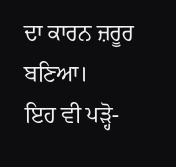ਦਾ ਕਾਰਨ ਜ਼ਰੂਰ ਬਣਿਆ।
ਇਹ ਵੀ ਪੜ੍ਹੋ-